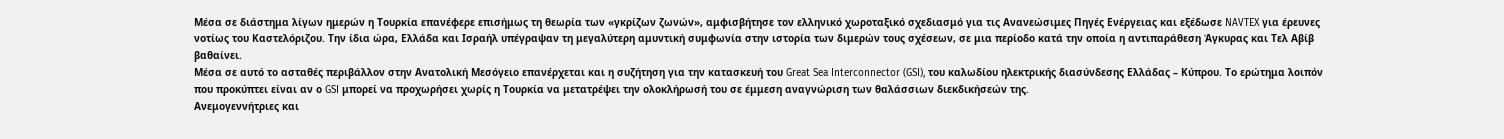Μέσα σε διάστημα λίγων ημερών η Τουρκία επανέφερε επισήμως τη θεωρία των «γκρίζων ζωνών», αμφισβήτησε τον ελληνικό χωροταξικό σχεδιασμό για τις Ανανεώσιμες Πηγές Ενέργειας και εξέδωσε NAVTEX για έρευνες νοτίως του Καστελόριζου. Την ίδια ώρα, Ελλάδα και Ισραήλ υπέγραψαν τη μεγαλύτερη αμυντική συμφωνία στην ιστορία των διμερών τους σχέσεων, σε μια περίοδο κατά την οποία η αντιπαράθεση Άγκυρας και Τελ Αβίβ βαθαίνει.
Μέσα σε αυτό το ασταθές περιβάλλον στην Ανατολική Μεσόγειο επανέρχεται και η συζήτηση για την κατασκευή του Great Sea Interconnector (GSI), του καλωδίου ηλεκτρικής διασύνδεσης Ελλάδας – Κύπρου. Το ερώτημα λοιπόν που προκύπτει είναι αν ο GSI μπορεί να προχωρήσει χωρίς η Τουρκία να μετατρέψει την ολοκλήρωσή του σε έμμεση αναγνώριση των θαλάσσιων διεκδικήσεών της.
Ανεμογεννήτριες και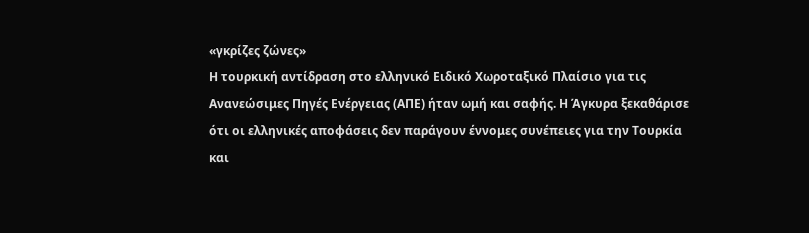«γκρίζες ζώνες»
Η τουρκική αντίδραση στο ελληνικό Ειδικό Χωροταξικό Πλαίσιο για τις Ανανεώσιμες Πηγές Ενέργειας (ΑΠΕ) ήταν ωμή και σαφής. Η Άγκυρα ξεκαθάρισε ότι οι ελληνικές αποφάσεις δεν παράγουν έννομες συνέπειες για την Τουρκία και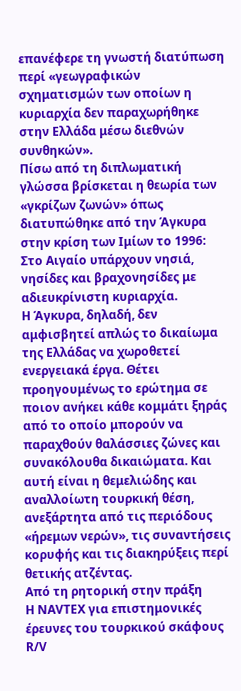επανέφερε τη γνωστή διατύπωση περί «γεωγραφικών σχηματισμών των οποίων η κυριαρχία δεν παραχωρήθηκε στην Ελλάδα μέσω διεθνών συνθηκών».
Πίσω από τη διπλωματική γλώσσα βρίσκεται η θεωρία των «γκρίζων ζωνών» όπως διατυπώθηκε από την Άγκυρα στην κρίση των Ιμίων το 1996: Στο Αιγαίο υπάρχουν νησιά, νησίδες και βραχονησίδες με αδιευκρίνιστη κυριαρχία.
Η Άγκυρα, δηλαδή, δεν αμφισβητεί απλώς το δικαίωμα της Ελλάδας να χωροθετεί ενεργειακά έργα. Θέτει προηγουμένως το ερώτημα σε ποιον ανήκει κάθε κομμάτι ξηράς από το οποίο μπορούν να παραχθούν θαλάσσιες ζώνες και συνακόλουθα δικαιώματα. Και αυτή είναι η θεμελιώδης και αναλλοίωτη τουρκική θέση, ανεξάρτητα από τις περιόδους «ήρεμων νερών», τις συναντήσεις κορυφής και τις διακηρύξεις περί θετικής ατζέντας.
Από τη ρητορική στην πράξη
Η NAVTEX για επιστημονικές έρευνες του τουρκικού σκάφους R/V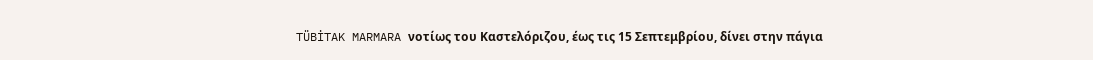TÜBİTAK MARMARA νοτίως του Καστελόριζου, έως τις 15 Σεπτεμβρίου, δίνει στην πάγια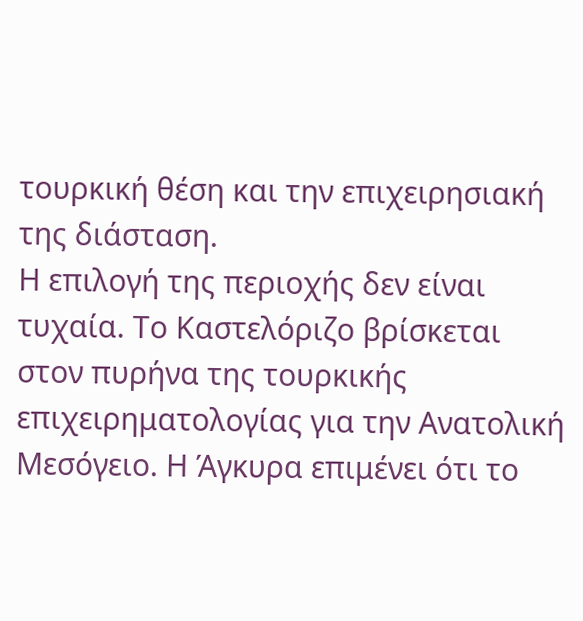τουρκική θέση και την επιχειρησιακή της διάσταση.
Η επιλογή της περιοχής δεν είναι τυχαία. Το Καστελόριζο βρίσκεται στον πυρήνα της τουρκικής επιχειρηματολογίας για την Ανατολική Μεσόγειο. Η Άγκυρα επιμένει ότι το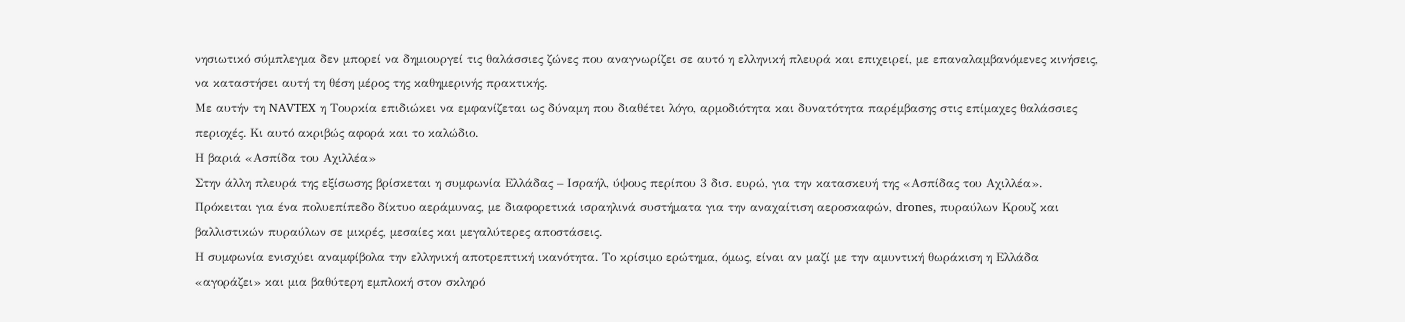νησιωτικό σύμπλεγμα δεν μπορεί να δημιουργεί τις θαλάσσιες ζώνες που αναγνωρίζει σε αυτό η ελληνική πλευρά και επιχειρεί, με επαναλαμβανόμενες κινήσεις, να καταστήσει αυτή τη θέση μέρος της καθημερινής πρακτικής.
Με αυτήν τη NAVTEX η Τουρκία επιδιώκει να εμφανίζεται ως δύναμη που διαθέτει λόγο, αρμοδιότητα και δυνατότητα παρέμβασης στις επίμαχες θαλάσσιες περιοχές. Κι αυτό ακριβώς αφορά και το καλώδιο.
Η βαριά «Ασπίδα του Αχιλλέα»
Στην άλλη πλευρά της εξίσωσης βρίσκεται η συμφωνία Ελλάδας – Ισραήλ, ύψους περίπου 3 δισ. ευρώ, για την κατασκευή της «Ασπίδας του Αχιλλέα». Πρόκειται για ένα πολυεπίπεδο δίκτυο αεράμυνας, με διαφορετικά ισραηλινά συστήματα για την αναχαίτιση αεροσκαφών, drones, πυραύλων Κρουζ και βαλλιστικών πυραύλων σε μικρές, μεσαίες και μεγαλύτερες αποστάσεις.
Η συμφωνία ενισχύει αναμφίβολα την ελληνική αποτρεπτική ικανότητα. Το κρίσιμο ερώτημα, όμως, είναι αν μαζί με την αμυντική θωράκιση η Ελλάδα «αγοράζει» και μια βαθύτερη εμπλοκή στον σκληρό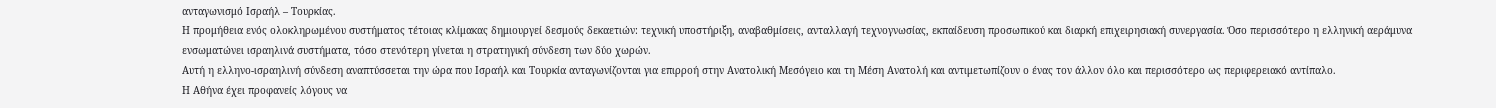ανταγωνισμό Ισραήλ – Τουρκίας.
Η προμήθεια ενός ολοκληρωμένου συστήματος τέτοιας κλίμακας δημιουργεί δεσμούς δεκαετιών: τεχνική υποστήριξη, αναβαθμίσεις, ανταλλαγή τεχνογνωσίας, εκπαίδευση προσωπικού και διαρκή επιχειρησιακή συνεργασία. Όσο περισσότερο η ελληνική αεράμυνα ενσωματώνει ισραηλινά συστήματα, τόσο στενότερη γίνεται η στρατηγική σύνδεση των δύο χωρών.
Αυτή η ελληνο-ισραηλινή σύνδεση αναπτύσσεται την ώρα που Ισραήλ και Τουρκία ανταγωνίζονται για επιρροή στην Ανατολική Μεσόγειο και τη Μέση Ανατολή και αντιμετωπίζουν ο ένας τον άλλον όλο και περισσότερο ως περιφερειακό αντίπαλο.
Η Αθήνα έχει προφανείς λόγους να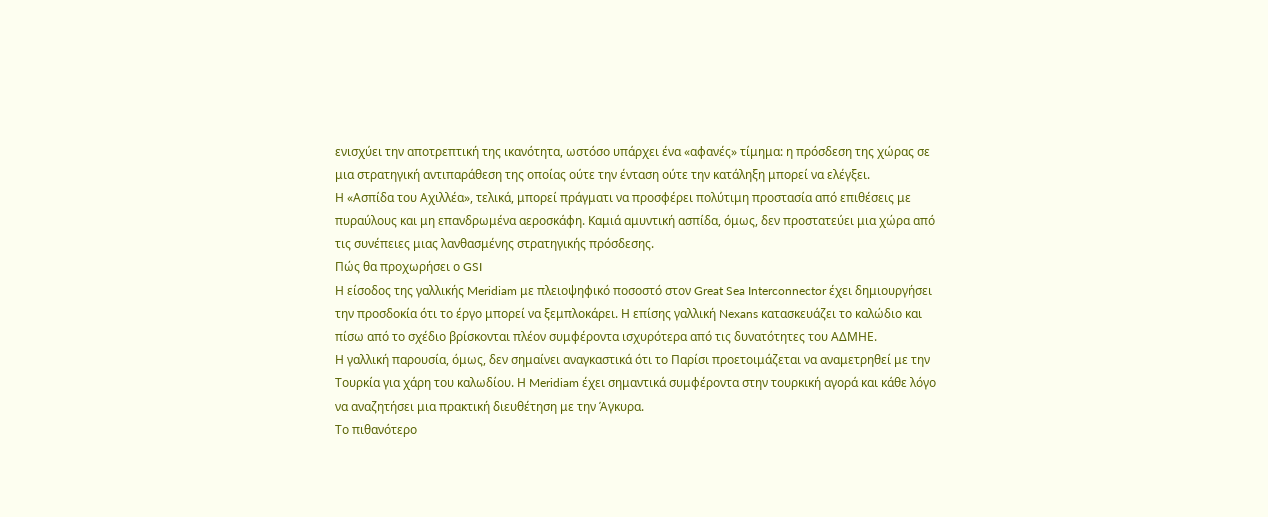ενισχύει την αποτρεπτική της ικανότητα, ωστόσο υπάρχει ένα «αφανές» τίμημα: η πρόσδεση της χώρας σε μια στρατηγική αντιπαράθεση της οποίας ούτε την ένταση ούτε την κατάληξη μπορεί να ελέγξει.
Η «Ασπίδα του Αχιλλέα», τελικά, μπορεί πράγματι να προσφέρει πολύτιμη προστασία από επιθέσεις με πυραύλους και μη επανδρωμένα αεροσκάφη. Καμιά αμυντική ασπίδα, όμως, δεν προστατεύει μια χώρα από τις συνέπειες μιας λανθασμένης στρατηγικής πρόσδεσης.
Πώς θα προχωρήσει ο GSI
Η είσοδος της γαλλικής Meridiam με πλειοψηφικό ποσοστό στον Great Sea Interconnector έχει δημιουργήσει την προσδοκία ότι το έργο μπορεί να ξεμπλοκάρει. Η επίσης γαλλική Nexans κατασκευάζει το καλώδιο και πίσω από το σχέδιο βρίσκονται πλέον συμφέροντα ισχυρότερα από τις δυνατότητες του ΑΔΜΗΕ.
Η γαλλική παρουσία, όμως, δεν σημαίνει αναγκαστικά ότι το Παρίσι προετοιμάζεται να αναμετρηθεί με την Τουρκία για χάρη του καλωδίου. Η Meridiam έχει σημαντικά συμφέροντα στην τουρκική αγορά και κάθε λόγο να αναζητήσει μια πρακτική διευθέτηση με την Άγκυρα.
Το πιθανότερο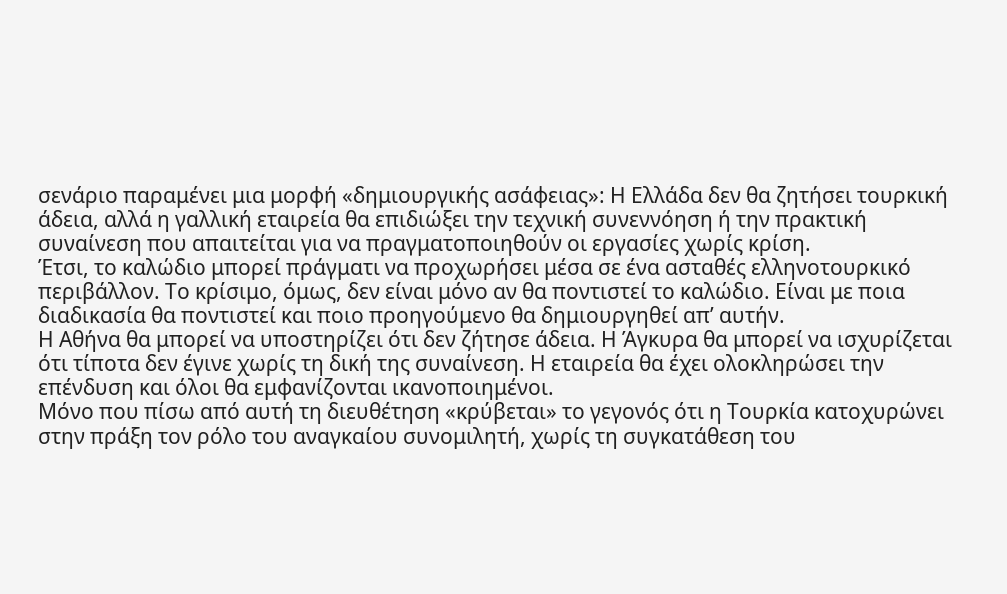σενάριο παραμένει μια μορφή «δημιουργικής ασάφειας»: Η Ελλάδα δεν θα ζητήσει τουρκική άδεια, αλλά η γαλλική εταιρεία θα επιδιώξει την τεχνική συνεννόηση ή την πρακτική συναίνεση που απαιτείται για να πραγματοποιηθούν οι εργασίες χωρίς κρίση.
Έτσι, το καλώδιο μπορεί πράγματι να προχωρήσει μέσα σε ένα ασταθές ελληνοτουρκικό περιβάλλον. Το κρίσιμο, όμως, δεν είναι μόνο αν θα ποντιστεί το καλώδιο. Είναι με ποια διαδικασία θα ποντιστεί και ποιο προηγούμενο θα δημιουργηθεί απ’ αυτήν.
Η Αθήνα θα μπορεί να υποστηρίζει ότι δεν ζήτησε άδεια. Η Άγκυρα θα μπορεί να ισχυρίζεται ότι τίποτα δεν έγινε χωρίς τη δική της συναίνεση. Η εταιρεία θα έχει ολοκληρώσει την επένδυση και όλοι θα εμφανίζονται ικανοποιημένοι.
Μόνο που πίσω από αυτή τη διευθέτηση «κρύβεται» το γεγονός ότι η Τουρκία κατοχυρώνει στην πράξη τον ρόλο του αναγκαίου συνομιλητή, χωρίς τη συγκατάθεση του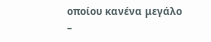οποίου κανένα μεγάλο –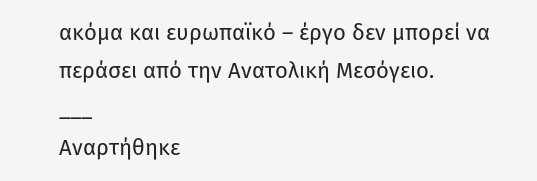ακόμα και ευρωπαϊκό – έργο δεν μπορεί να περάσει από την Ανατολική Μεσόγειο.
___
Αναρτήθηκε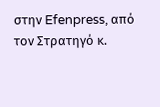στην Efenpress, από τον Στρατηγό κ.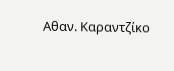Αθαν. Καραντζίκο